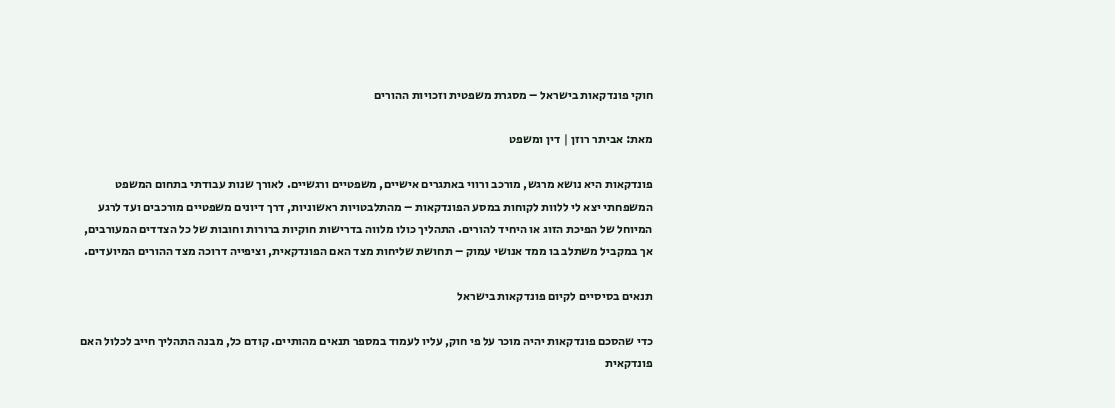חוקי פונדקאות בישראל – מסגרת משפטית וזכויות ההורים

מאת: אביתר רוזן | דין ומשפט

פונדקאות היא נושא מרגש, מורכב ורווי באתגרים אישיים, משפטיים ורגשיים. לאורך שנות עבודתי בתחום המשפט המשפחתי יצא לי ללוות לקוחות במסע הפונדקאות – מהתלבטויות ראשוניות, דרך דיונים משפטיים מורכבים ועד לרגע המיוחל של הפיכת הזוג או היחיד להורים. התהליך כולו מלווה בדרישות חוקיות ברורות וחובות של כל הצדדים המעורבים, אך במקביל משתלב בו ממד אנושי עמוק – תחושת שליחות מצד האם הפונדקאית, וציפייה דרוכה מצד ההורים המיועדים.

תנאים בסיסיים לקיום פונדקאות בישראל

כדי שהסכם פונדקאות יהיה מוכר על פי חוק, עליו לעמוד במספר תנאים מהותיים. קודם כל, מבנה התהליך חייב לכלול האם פונדקאית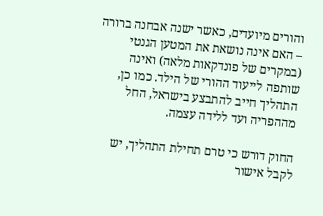והורים מיועדים, כאשר ישנה אבחנה ברורה – האם אינה נושאת את המטען הגנטי (במקרים של פונדקאות מלאה) ואינה שותפה לייעוד ההורי של הילד. כמו כן, התהליך חייב להתבצע בישראל, החל מההפריה ועד ללידה עצמה.

החוק דורש כי טרם תחילת התהליך, יש לקבל אישור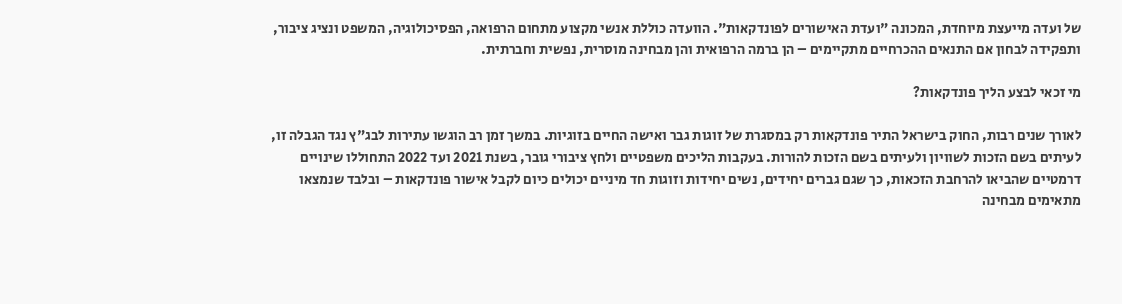של ועדה מייעצת מיוחדת, המכונה "ועדת האישורים לפונדקאות". הוועדה כוללת אנשי מקצוע מתחום הרפואה, הפסיכולוגיה, המשפט ונציג ציבור, ותפקידה לבחון אם התנאים ההכרחיים מתקיימים – הן ברמה הרפואית והן מבחינה מוסרית, נפשית וחברתית.

מי זכאי לבצע הליך פונדקאות?

לאורך שנים רבות, החוק בישראל התיר פונדקאות רק במסגרת של זוגות גבר ואישה החיים בזוגיות. במשך זמן רב הוגשו עתירות לבג"ץ נגד הגבלה זו, לעיתים בשם הזכות לשוויון ולעיתים בשם הזכות להורות. בעקבות הליכים משפטיים ולחץ ציבורי גובר, בשנת 2021 ועד 2022 התחוללו שינויים דרמטיים שהביאו להרחבת הזכאות, כך שגם גברים יחידים, נשים יחידות וזוגות חד מיניים יכולים כיום לקבל אישור פונדקאות – ובלבד שנמצאו מתאימים מבחינה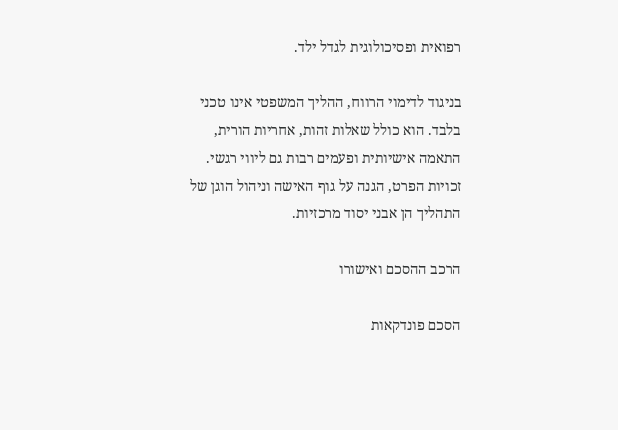רפואית ופסיכולוגית לגדל ילד.

בניגוד לדימוי הרווח, ההליך המשפטי אינו טכני בלבד. הוא כולל שאלות זהות, אחריות הורית, התאמה אישיותית ופעמים רבות גם ליווי רגשי. זכויות הפרט, הגנה על גוף האישה וניהול הוגן של התהליך הן אבני יסוד מרכזיות.

הרכב ההסכם ואישורו

הסכם פונדקאות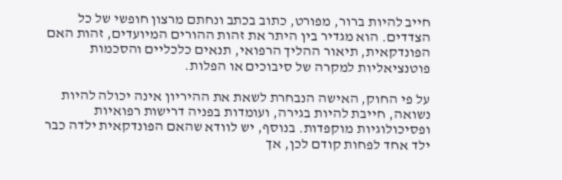חייב להיות ברור, מפורט, כתוב בכתב ונחתם מרצון חופשי של כל הצדדים. הוא מגדיר בין היתר את זהות ההורים המיועדים, זהות האם הפונדקאית, תיאור ההליך הרפואי, תנאים כלכליים והסכמות פוטנציאליות למקרה של סיבוכים או הפלות.

על פי החוק, האישה הנבחרת לשאת את ההיריון אינה יכולה להיות נשואה, חייבת להיות בגירה, ועומדות בפניה דרישות רפואיות ופסיכולוגיות מוקפדות. בנוסף, יש לוודא שהאם הפונדקאית ילדה כבר ילד אחד לפחות קודם לכן, אך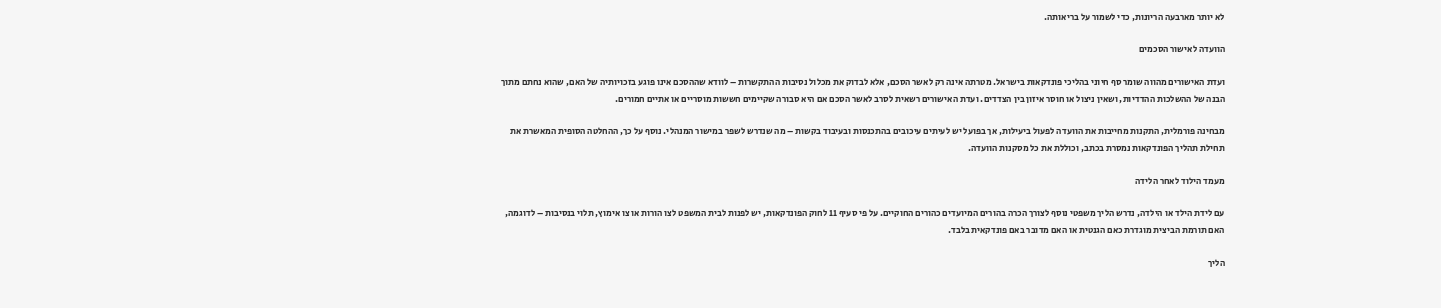לא יותר מארבעה הריונות, כדי לשמור על בריאותה.

הוועדה לאישור הסכמים

ועדת האישורים מהווה שומר סף חיוני בהליכי פונדקאות בישראל. מטרתה אינה רק לאשר הסכם, אלא לבדוק את מכלול נסיבות ההתקשרות – לוודא שההסכם אינו פוגע בזכויותיה של האם, שהוא נחתם מתוך הבנה של ההשלכות ההדדיות, ושאין ניצול או חוסר איזון בין הצדדים. ועדת האישורים רשאית לסרב לאשר הסכם אם היא סבורה שקיימים חששות מוסריים או אתיים חמורים.

מבחינה פורמלית, התקנות מחייבות את הוועדה לפעול ביעילות, אך בפועל יש לעיתים עיכובים בהתכנסות ובעיבוד בקשות – מה שנדרש לשפר במישור המנהלי. נוסף על כך, ההחלטה הסופית המאשרת את תחילת תהליך הפונדקאות נמסרת בכתב, וכוללת את כל מסקנות הוועדה.

מעמד הילוד לאחר הלידה

עם לידת הילד או הילדה, נדרש הליך משפטי נוסף לצורך הכרה בהורים המיועדים כהורים החוקיים. על פי סעיף 11 לחוק הפונדקאות, יש לפנות לבית המשפט לצו הורות או צו אימוץ, תלוי בנסיבות – לדוגמה, האם תורמת הביצית מוגדרת כאם הגנטית או האם מדובר באם פונדקאית בלבד.

הליך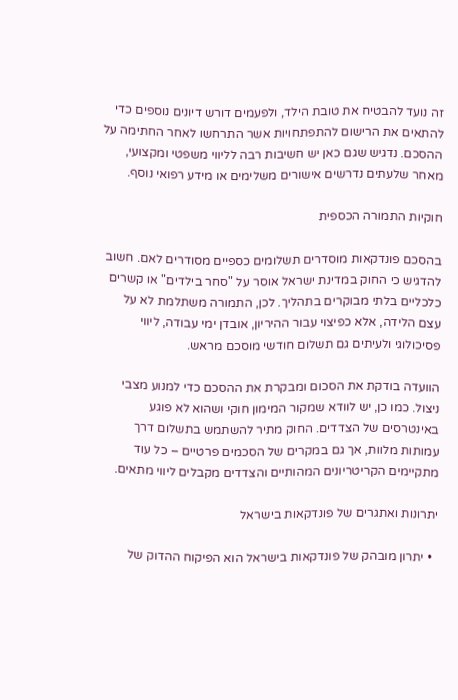זה נועד להבטיח את טובת הילד, ולפעמים דורש דיונים נוספים כדי להתאים את הרישום להתפתחויות אשר התרחשו לאחר החתימה על ההסכם. נדגיש שגם כאן יש חשיבות רבה לליווי משפטי ומקצועי, מאחר שלעתים נדרשים אישורים משלימים או מידע רפואי נוסף.

חוקיות התמורה הכספית

בהסכם פונדקאות מוסדרים תשלומים כספיים מסודרים לאם. חשוב להדגיש כי החוק במדינת ישראל אוסר על "סחר בילדים" או קשרים כלכליים בלתי מבוקרים בתהליך. לכן, התמורה משתלמת לא על עצם הלידה, אלא כפיצוי עבור ההיריון, אובדן ימי עבודה, ליווי פסיכולוגי ולעיתים גם תשלום חודשי מוסכם מראש.

הוועדה בודקת את הסכום ומבקרת את ההסכם כדי למנוע מצבי ניצול. כמו כן, יש לוודא שמקור המימון חוקי ושהוא לא פוגע באינטרסים של הצדדים. החוק מתיר להשתמש בתשלום דרך עמותות מלוות, אך גם במקרים של הסכמים פרטיים – כל עוד מתקיימים הקריטריונים המהותיים והצדדים מקבלים ליווי מתאים.

יתרונות ואתגרים של פונדקאות בישראל

  • יתרון מובהק של פונדקאות בישראל הוא הפיקוח ההדוק של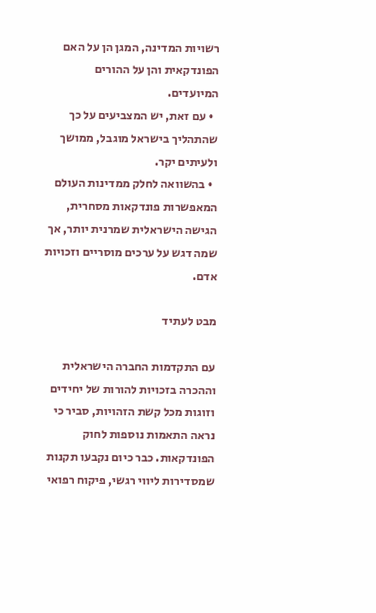רשויות המדינה, המגן הן על האם הפונדקאית והן על ההורים המיועדים.
  • עם זאת, יש המצביעים על כך שהתהליך בישראל מוגבל, ממושך ולעיתים יקר.
  • בהשוואה לחלק ממדינות העולם המאפשרות פונדקאות מסחרית, הגישה הישראלית שמרנית יותר, אך שמה דגש על ערכים מוסריים וזכויות אדם.

מבט לעתיד

עם התקדמות החברה הישראלית וההכרה בזכויות להורות של יחידים וזוגות מכל קשת הזהויות, סביר כי נראה התאמות נוספות לחוק הפונדקאות. כבר כיום נקבעו תקנות שמסדירות ליווי רגשי, פיקוח רפואי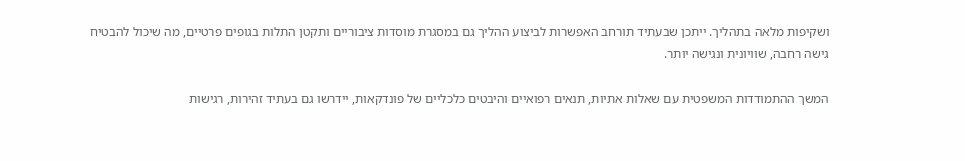ושקיפות מלאה בתהליך. ייתכן שבעתיד תורחב האפשרות לביצוע ההליך גם במסגרת מוסדות ציבוריים ותקטן התלות בגופים פרטיים, מה שיכול להבטיח גישה רחבה, שוויונית ונגישה יותר.

המשך ההתמודדות המשפטית עם שאלות אתיות, תנאים רפואיים והיבטים כלכליים של פונדקאות, יידרשו גם בעתיד זהירות, רגישות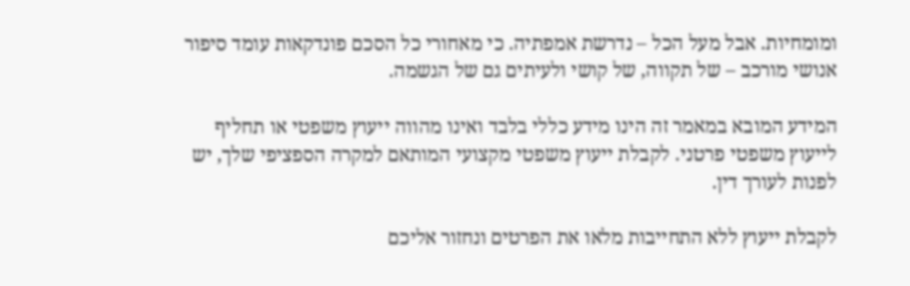ומומחיות. אבל מעל הכל – נדרשת אמפתיה. כי מאחורי כל הסכם פונדקאות עומד סיפור אנושי מורכב – של תקווה, של קושי ולעיתים גם של הגשמה.

המידע המובא במאמר זה הינו מידע כללי בלבד ואינו מהווה ייעוץ משפטי או תחליף לייעוץ משפטי פרטני. לקבלת ייעוץ משפטי מקצועי המותאם למקרה הספציפי שלך, יש לפנות לעורך דין.

לקבלת ייעוץ ללא התחייבות מלאו את הפרטים ונחזור אליכם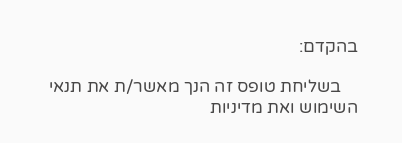בהקדם:

    בשליחת טופס זה הנך מאשר/ת את תנאי השימוש ואת מדיניות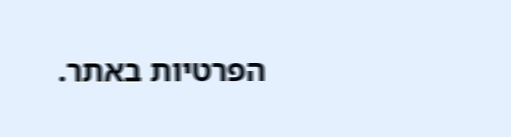הפרטיות באתר.